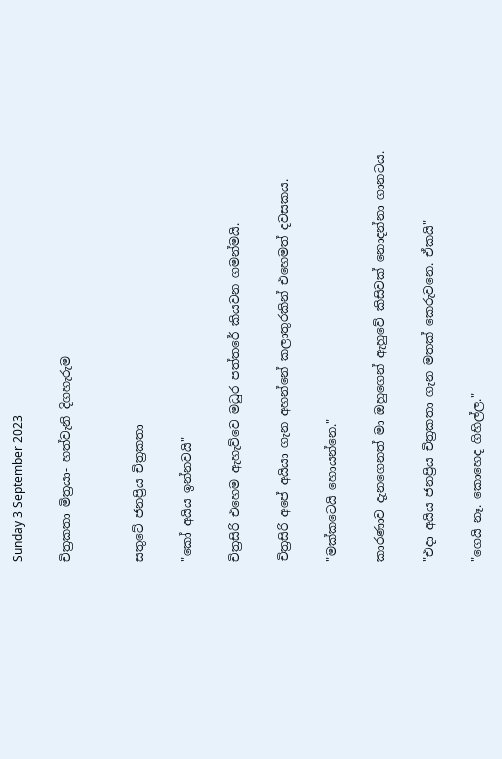Sunday 3 September 2023

චිත්‍රකතා මිත්‍රයා- හත්වැනි දිගහැරුම


සතුටේ ජනප්‍රිය චිත්‍රකතා

"කෝ අයිය ඉන්නවයි"

චිත්‍රසිරි එහෙම ඇහැව්වෙ මධුර පත්තරේ කියවන ගමන්මයි.

චිත්‍රසිරි අපේ අයියා ගැන අහන්නේ කලාතුරකින් එහෙමත් දවසකය.

"මක්කටෙයි හොයන්නෙ."

කාරණාව දැනගෙනත් මා ඔහුගෙන් ඇහුවේ කිසිවක් නොදන්නා ගානටය.

"එදා අයිය ජනප්‍රිය චිත්‍රකතා ගැන මතක් කෙරුවනෙ. ඒකයි"

"ගෙයි නෑ. කොහෙද ගිහිල්ල."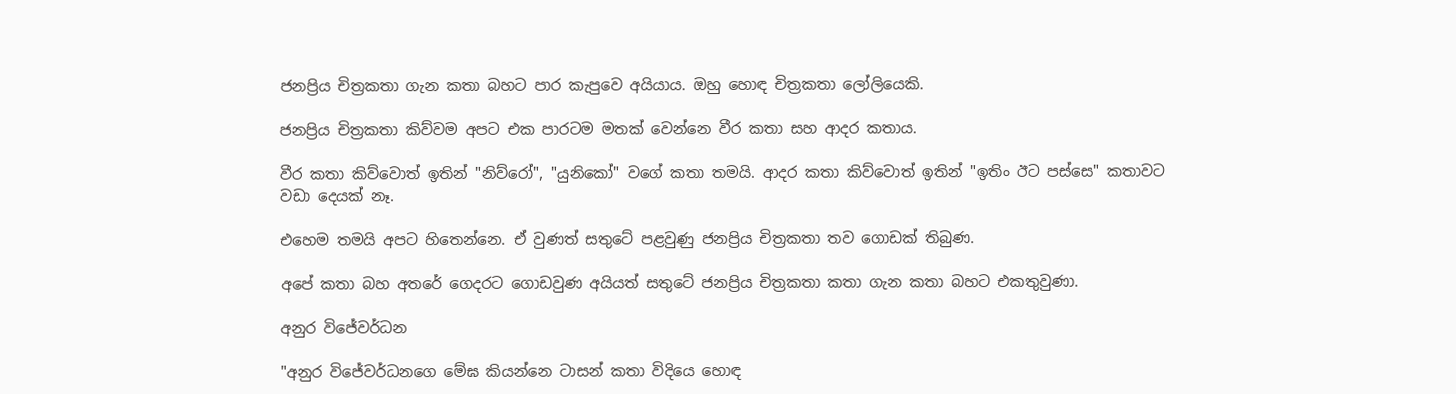ජනප්‍රිය චිත්‍රකතා ගැන කතා බහට පාර කැපුවෙ අයියාය. ඔහු හොඳ චිත්‍රකතා ලෝලියෙකි.

ජනප්‍රිය චිත්‍රකතා කිව්වම අපට එක පාරටම මතක් වෙන්නෙ වීර කතා සහ ආදර කතාය.

වීර කතා කිව්වොත් ඉතින් "නිව්රෝ", "යුනිකෝ" වගේ කතා තමයි. ආදර කතා කිව්වොත් ඉතින් "ඉතිං ඊට පස්සෙ" කතාවට වඩා දෙයක් නෑ.

එහෙම තමයි අපට හිතෙන්නෙ. ඒ වුණත් සතුටේ පළවුණු ජනප්‍රිය චිත්‍රකතා තව ගොඩක් තිබුණ.

අපේ කතා බහ අතරේ ගෙදරට ගොඩවුණ අයියත් සතුටේ ජනප්‍රිය චිත්‍රකතා කතා ගැන කතා බහට එකතුවුණා.

අනුර විජේවර්ධන

"අනුර විජේවර්ධනගෙ මේඝ කියන්නෙ ටාසන් කතා විදියෙ හොඳ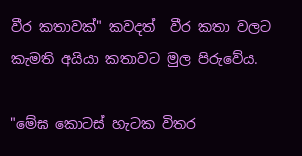වීර කතාවක්" කවදත්  වීර කතා වලට කැමති අයියා කතාවට මුල පිරුවේය.

"මේඝ කොටස් හැටක විතර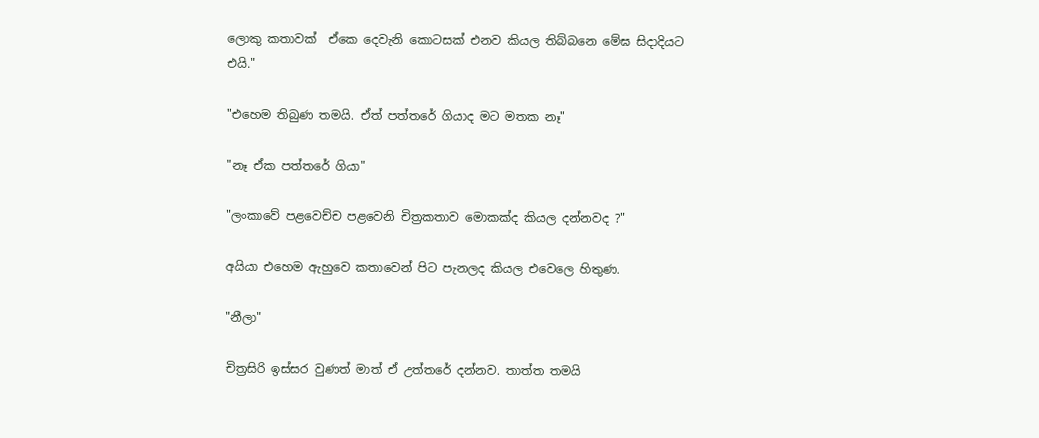ලොකු කතාවක්  ඒකෙ දෙවැනි කොටසක් එනව කියල තිබ්බනෙ මේඝ සිදාදියට එයි."

"එහෙම තිබුණ තමයි. ඒත් පත්තරේ ගියාද මට මතක නෑ"

"නෑ ඒක පත්තරේ ගියා"

"ලංකාවේ පළවෙච්ච පළවෙනි චිත්‍රකතාව මොකක්ද කියල දන්නවද ?"

අයියා එහෙම ඇහුවෙ කතාවෙන් පිට පැනලද කියල එවෙලෙ හිතුණ.

"නීලා"

චිත්‍රසිරි ඉස්සර වුණත් මාත් ඒ උත්තරේ දන්නව. තාත්ත තමයි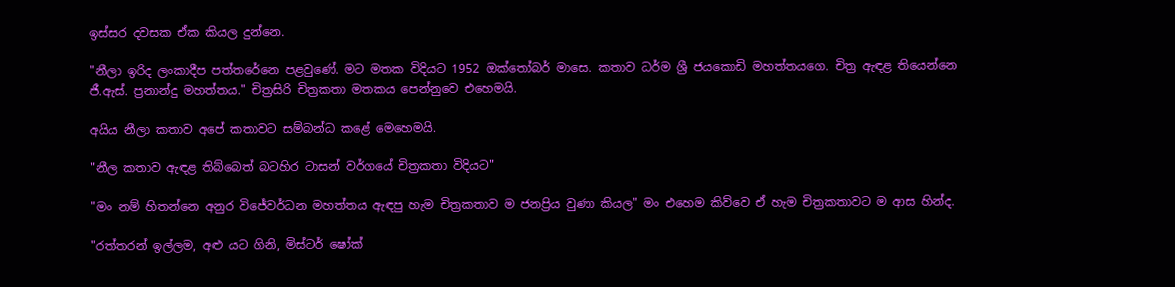ඉස්සර දවසක ඒක කියල දුන්නෙ.

"නීලා ඉරිද ලංකාදීප පත්තරේනෙ පළවුණේ. මට මතක විදියට 1952 ඔක්තෝබර් මාසෙ. කතාව ධර්ම ශ්‍රී ජයකොඩි මහත්තයගෙ. චිත්‍ර ඇඳළ තියෙන්නෙ  ජී.ඇස්. ප්‍රනාන්දු මහත්තය." චිත්‍රසිරි චිත්‍රකතා මතකය පෙන්නුවෙ එහෙමයි.

අයිය නීලා කතාව අපේ කතාවට සම්බන්ධ කළේ මෙහෙමයි.

"නීල කතාව ඇඳළ තිබ්බෙත් බටහිර ටාසන් වර්ගයේ චිත්‍රකතා විදියට"

"මං නම් හිතන්නෙ අනුර විජේවර්ධන මහත්තය ඇඳපු හැම චිත්‍රකතාව ම ජනප්‍රිය වුණා කියල" මං එහෙම කිව්වෙ ඒ හැම චිත්‍රකතාවට ම ආස හින්ද.

"රත්තරන් ඉල්ලම, අළු යට ගිනි, මිස්ටර් ෂෝක්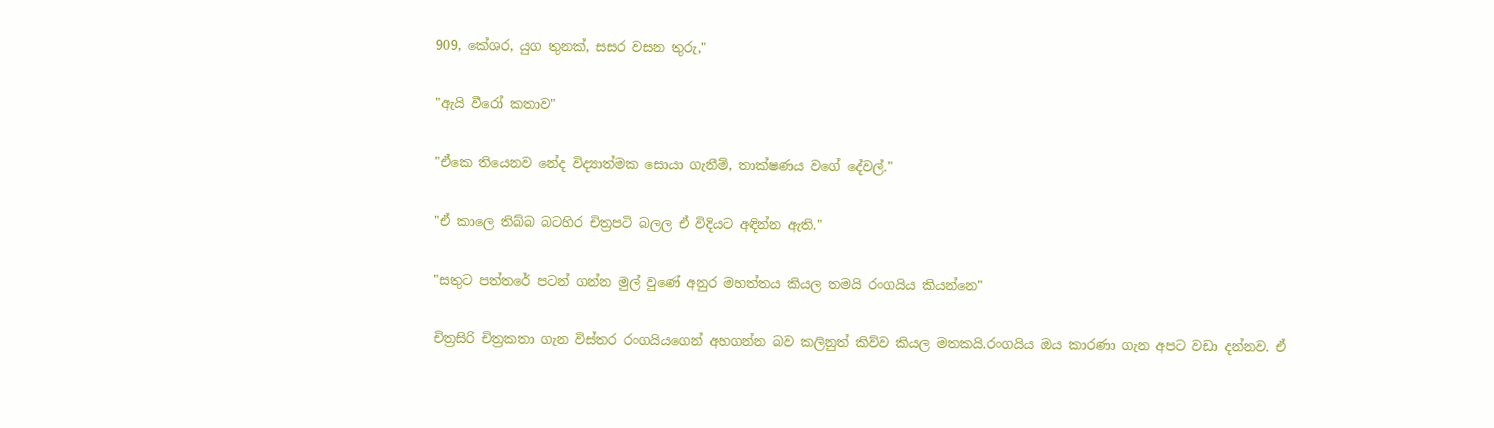909, කේශර, යුග තුනක්, සසර වසන තුරු,"

"ඇයි වීරෝ කතාව"

"ඒකෙ තියෙනව නේද විද්‍යාත්මක සොයා ගැනීම්, තාක්ෂණය වගේ දේවල්."

"ඒ කාලෙ තිබ්බ බටහිර චිත්‍රපටි බලල ඒ විදියට අඳින්න ඇති."

"සතුට පත්තරේ පටන් ගන්න මුල් වුණේ අනුර මහත්තය කියල තමයි රංගයිය කියන්නෙ"

චිත්‍රසිරි චිත්‍රකතා ගැන විස්තර රංගයියගෙන් අහගන්න බව කලිනුත් කිව්ව කියල මතකයි.රංගයිය ඔය කාරණා ගැන අපට වඩා දන්නව. ඒ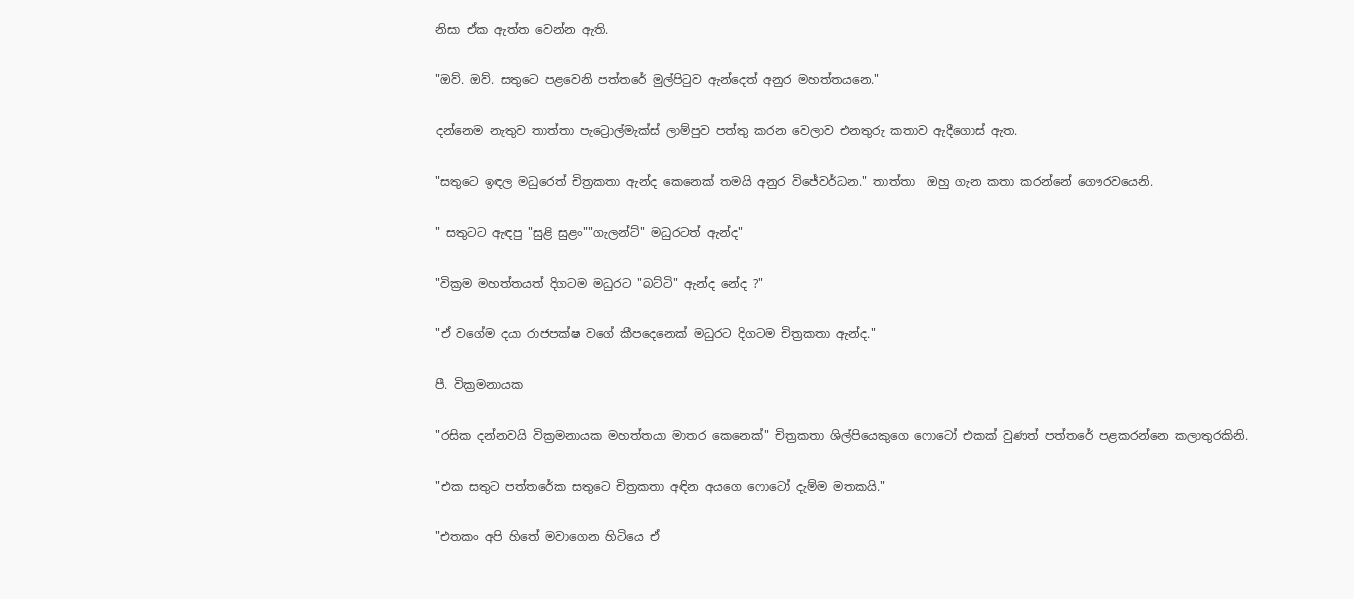නිසා ඒක ඇත්ත වෙන්න ඇති.

"ඔව්. ඔව්. සතුටෙ පළවෙනි පත්තරේ මුල්පිටුව ඇන්දෙත් අනුර මහත්තයනෙ."

දන්නෙම නැතුව තාත්තා පැට්‍රොල්මැක්ස් ලාම්පුව පත්තු කරන වෙලාව එනතුරු කතාව ඇදීගොස් ඇත.

"සතුටෙ ඉඳල මධුරෙත් චිත්‍රකතා ඇන්ද කෙනෙක් තමයි අනුර විජේවර්ධන." තාත්තා  ඔහු ගැන කතා කරන්නේ ගෞරවයෙනි.

" සතුටට ඇඳපු "සුළි සුළං""ගැලන්ට්" මධුරටත් ඇන්ද"

"වික්‍රම මහත්තයත් දිගටම මධුරට "බට්ටි" ඇන්ද නේද ?"

"ඒ වගේම දයා රාජපක්ෂ වගේ කීපදෙනෙක් මධුරට දිගටම චිත්‍රකතා ඇන්ද."

පී. වික්‍රමනායක

"රසික දන්නවයි වික්‍රමනායක මහත්තයා මාතර කෙනෙක්" චිත්‍රකතා ශිල්පියෙකුගෙ ෆොටෝ එකක් වුණත් පත්තරේ පළකරන්නෙ කලාතුරකිනි.

"එක සතුට පත්තරේක සතුටෙ චිත්‍රකතා අඳින අයගෙ ෆොටෝ දැම්ම මතකයි."

"එතකං අපි හිතේ මවාගෙන හිටියෙ ඒ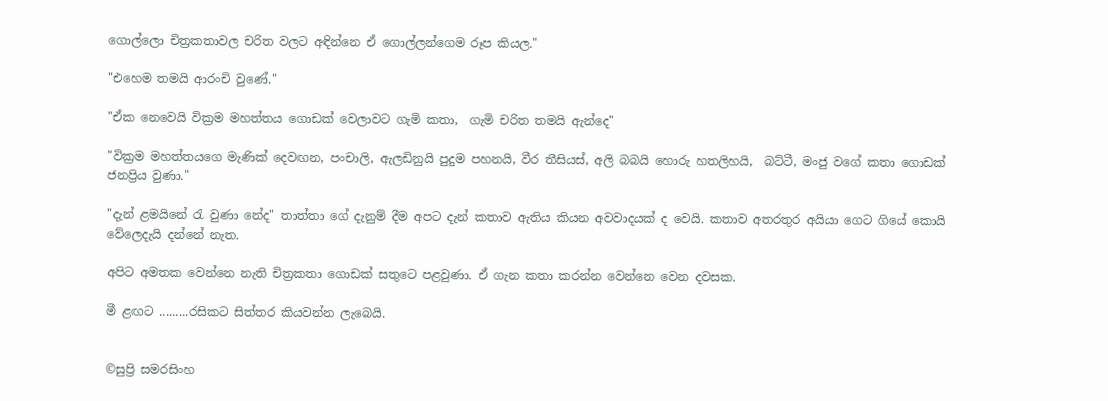ගොල්ලො චිත්‍රකතාවල චරිත වලට අඳින්නෙ ඒ ගොල්ලන්ගෙම රූප කියල."

"එහෙම තමයි ආරංචි වුණේ."

"ඒක නෙවෙයි වික්‍රම මහත්තය ගොඩක් වෙලාවට ගැමි කතා,  ගැමි චරිත තමයි ඇන්දෙ"

"වික්‍රම මහත්තයගෙ මැණික් දෙවඟන, පංචාලි, ඇලඩිනුයි පුදුම පහනයි, වීර තීසියස්, අලි බබයි හොරු හතලිහයි,  බට්ටී, මංජු වගේ කතා ගොඩක් ජනප්‍රිය වුණා."

"දැන් ළමයිනේ රැ වුණා නේද" තාත්තා ගේ දැනුම් දීම අපට දැන් කතාව ඇතිය කියන අවවාදයක් ද වෙයි. කතාව අතරතුර අයියා ගෙට ගියේ කොයි වේලෙදැයි දන්නේ නැත.

අපිට අමතක වෙන්නෙ නැති චිත්‍රකතා ගොඩක් සතුටෙ පළවුණා. ඒ ගැන කතා කරන්න වෙන්නෙ වෙන දවසක.

මී ළඟට .........රසිකට සිත්තර කියවන්න ලැබෙයි.


©සුප්‍රි සමරසිංහ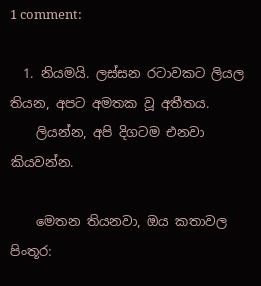1 comment:

  1. නියමයි. ලස්සන රටාවකට ලියල තියන, අපට අමතක වූ අතීතය.
    ලියන්න, අපි දිගටම එනවා කියවන්න.

    මෙතන තියනවා, ඔය කතාවල පිංතූර: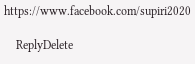https://www.facebook.com/supiri2020

    ReplyDelete